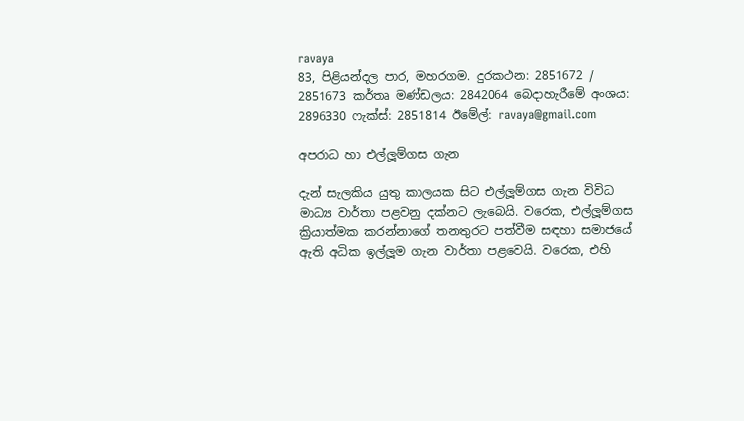ravaya
83, පිළියන්දල පාර, මහරගම. දුරකථන: 2851672 / 2851673 කර්තෘ මණ්ඩලය: 2842064 බෙදාහැරීමේ අංශය: 2896330 ෆැක්ස්: 2851814 ඊමේල්: ravaya@gmail.com

අපරාධ හා එල්ලූම්ගස ගැන

දැන් සැලකිය යුතු කාලයක සිට එල්ලූම්ගස ගැන විවිධ මාධ්‍ය වාර්තා පළවනු දක්නට ලැබෙයි. වරෙක, එල්ලූම්ගස ක්‍රියාත්මක කරන්නාගේ තනතුරට පත්වීම සඳහා සමාජයේ ඇති අධික ඉල්ලූම ගැන වාර්තා පළවෙයි. වරෙක, එහි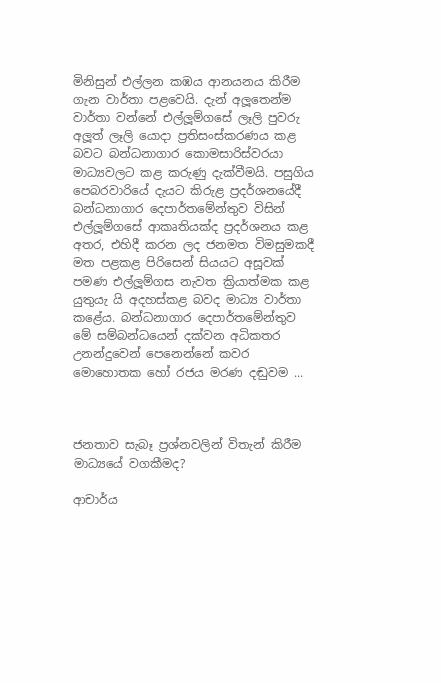මිනිසුන් එල්ලන කඹය ආනයනය කිරීම ගැන වාර්තා පළවෙයි. දැන් අලූතෙන්ම වාර්තා වන්නේ එල්ලූම්ගසේ ලෑලි පුවරු අලූත් ලෑලි යොදා ප්‍රතිසංස්කරණය කළ බවට බන්ධනාගාර කොමසාරිස්වරයා මාධ්‍යවලට කළ කරුණු දැක්වීමයි. පසුගිය පෙබරවාරියේ දැයට කිරුළ ප්‍රදර්ශනයේදී බන්ධනාගාර දෙපාර්තමේන්තුව විසින් එල්ලූම්ගසේ ආකෘතියක්ද ප්‍රදර්ශනය කළ අතර, එහිදී කරන ලද ජනමත විමසුමකදී මත පළකළ පිරිසෙන් සියයට අසූවක් පමණ එල්ලූම්ගස නැවත ක්‍රියාත්මක කළ යුතුයැ යි අදහස්කළ බවද මාධ්‍ය වාර්තා කළේය. බන්ධනාගාර දෙපාර්තමේන්තුව මේ සම්බන්ධයෙන් දක්වන අධිකතර උනන්දුවෙන් පෙනෙන්නේ කවර මොහොතක හෝ රජය මරණ දඬුවම ...



ජනතාව සැබෑ ප්‍රශ්නවලින් විතැන් කිරීම මාධ්‍යයේ වගකීමද?

ආචාර්ය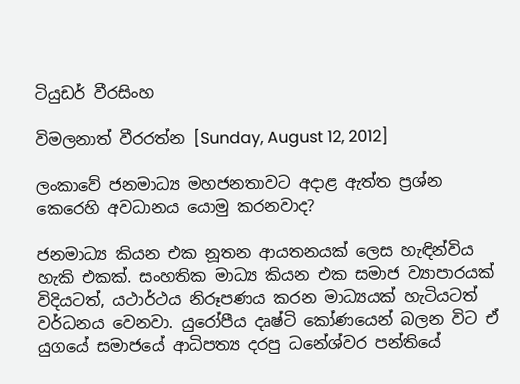ටියුඩර් වීරසිංහ

විමලනාත් වීරරත්න [Sunday, August 12, 2012]

ලංකාවේ ජනමාධ්‍ය මහජනතාවට අදාළ ඇත්ත ප්‍රශ්න කෙරෙහි අවධානය යොමු කරනවාද?

ජනමාධ්‍ය කියන එක නූතන ආයතනයක් ලෙස හැඳින්විය හැකි එකක්. සංහතික මාධ්‍ය කියන එක සමාජ ව්‍යාපාරයක් විදියටත්, යථාර්ථය නිරූපණය කරන මාධ්‍යයක් හැටියටත් වර්ධනය වෙනවා. යුරෝපීය දෘෂ්ටි කෝණයෙන් බලන විට ඒ යුගයේ සමාජයේ ආධිපත්‍ය දරපු ධනේශ්වර පන්තියේ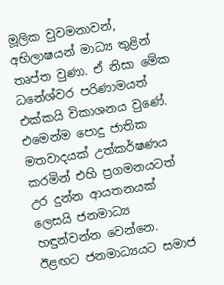මූලික වුවමනාවන්, අභිලාෂයන් මාධ්‍ය තුළින් තෘප්ත වුණා. ඒ නිසා මේක ධනේශ්වර පරිණාමයත් එක්කයි විකාශනය වුණේ. එමෙන්ම පොදු ජාතික මතවාදයක් උත්කර්ෂණය කරමින් එහි ප්‍රගමනයටත් උර දුන්න ආයතනයක් ලෙසයි ජනමාධ්‍ය හඳුන්වන්න වෙන්නෙ. ඊළඟට ජනමාධ්‍යයට සමාජ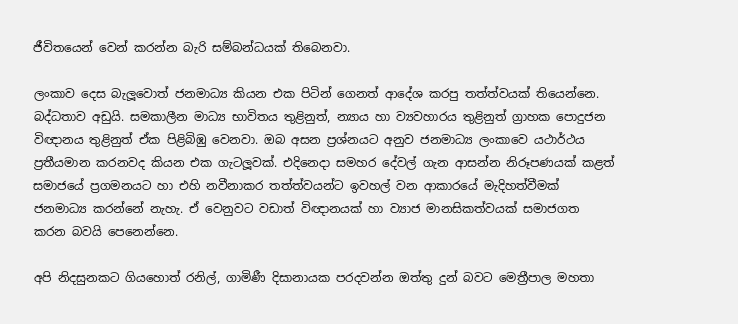ජීවිතයෙන් වෙන් කරන්න බැරි සම්බන්ධයක් තිබෙනවා.

ලංකාව දෙස බැලූවොත් ජනමාධ්‍ය කියන එක පිටින් ගෙනත් ආදේශ කරපු තත්ත්වයක් තියෙන්නෙ. බද්ධතාව අඩුයි. සමකාලීන මාධ්‍ය භාවිතය තුළිනුත්, න්‍යාය හා ව්‍යවහාරය තුළිනුත් ග්‍රාහක පොදුජන විඥානය තුළිනුත් ඒක පිළිබිඹු වෙනවා. ඔබ අසන ප්‍රශ්නයට අනුව ජනමාධ්‍ය ලංකාවෙ යථාර්ථය ප්‍රතීයමාන කරනවද කියන එක ගැටලූවක්. එදිනෙදා සමහර දේවල් ගැන ආසන්න නිරූපණයක් කළත් සමාජයේ ප්‍රගමනයට හා එහි නවීනාකර තත්ත්වයන්ට ඉවහල් වන ආකාරයේ මැදිහත්වීමක් ජනමාධ්‍ය කරන්නේ නැහැ. ඒ වෙනුවට වඩාත් විඥානයක් හා ව්‍යාජ මානසිකත්වයක් සමාජගත කරන බවයි පෙනෙන්නෙ.

අපි නිදසුනකට ගියහොත් රනිල්, ගාමිණී දිසානායක පරදවන්න ඔත්තු දුන් බවට මෙත්‍රීපාල මහතා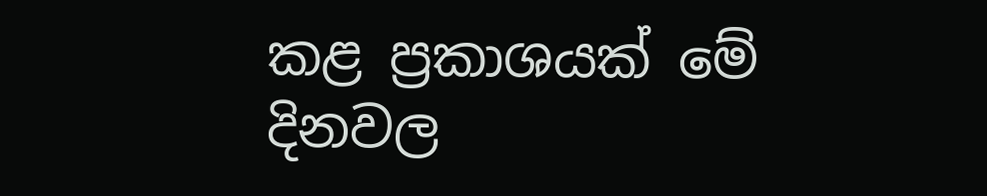කළ ප්‍රකාශයක් මේ දිනවල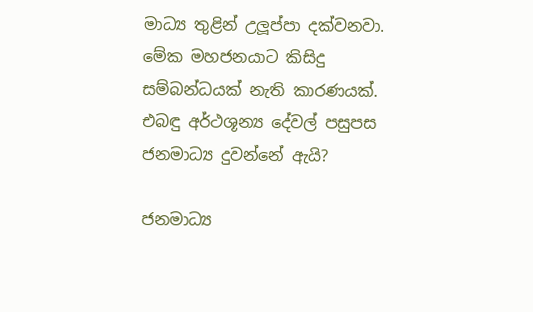මාධ්‍ය තුළින් උලූප්පා දක්වනවා. මේක මහජනයාට කිසිදු සම්බන්ධයක් නැති කාරණයක්. එබඳු අර්ථශූන්‍ය දේවල් පසුපස ජනමාධ්‍ය දුවන්නේ ඇයි?

ජනමාධ්‍ය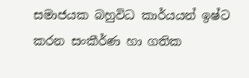සමාජයක බහුවිධ කාර්යයන් ඉෂ්ට කරන සංකීර්ණ හා ගතික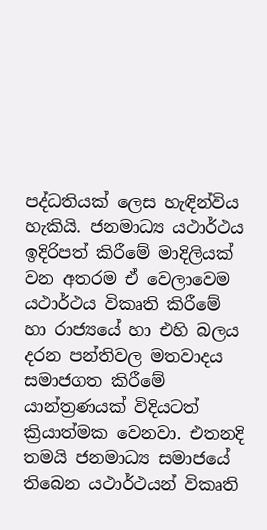පද්ධතියක් ලෙස හැඳින්විය හැකියි. ජනමාධ්‍ය යථාර්ථය ඉදිරිපත් කිරීමේ මාදිලියක් වන අතරම ඒ වෙලාවෙම යථාර්ථය විකෘති කිරීමේ හා රාජ්‍යයේ හා එහි බලය දරන පන්තිවල මතවාදය සමාජගත කිරීමේ යාන්ත්‍රණයක් විදියටත් ක්‍රියාත්මක වෙනවා. එතනදි තමයි ජනමාධ්‍ය සමාජයේ තිබෙන යථාර්ථයන් විකෘති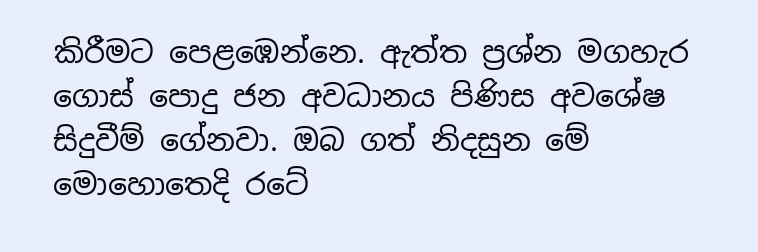කිරීමට පෙළඹෙන්නෙ. ඇත්ත ප්‍රශ්න මගහැර ගොස් පොදු ජන අවධානය පිණිස අවශේෂ සිදුවීම් ගේනවා. ඔබ ගත් නිදසුන මේ මොහොතෙදි රටේ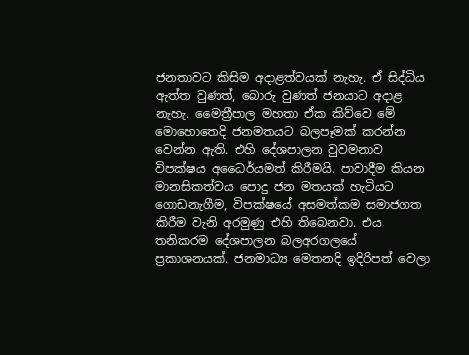ජනතාවට කිසිම අදාළත්වයක් නැහැ. ඒ සිද්ධිය ඇත්ත වුණත්, බොරු වුණත් ජනයාට අදාළ නැහැ. මෛත්‍රීපාල මහතා ඒක කිව්වෙ මේ මොහොතෙදි ජනමතයට බලපෑමක් කරන්න වෙන්න ඇති. එහි දේශපාලන වුවමනාව විපක්ෂය අධෛර්යමත් කිරීමයි. පාවාදීම කියන මානසිකත්වය පොදු ජන මතයක් හැටියට ගොඩනැගීම, විපක්ෂයේ අසමත්කම සමාජගත කිරීම වැනි අරමුණු එහි තිබෙනවා. එය තනිකරම දේශපාලන බලඅරගලයේ ප්‍රකාශනයක්. ජනමාධ්‍ය මෙතනදි ඉදිරිපත් වෙලා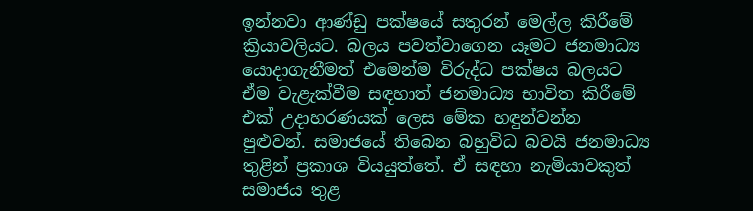ඉන්නවා ආණ්ඩු පක්ෂයේ සතුරන් මෙල්ල කිරීමේ ක්‍රියාවලියට. බලය පවත්වාගෙන යෑමට ජනමාධ්‍ය යොදාගැනීමත් එමෙන්ම විරුද්ධ පක්ෂය බලයට ඒම වැළැක්වීම සඳහාත් ජනමාධ්‍ය භාවිත කිරීමේ එක් උදාහරණයක් ලෙස මේක හඳුන්වන්න පුළුවන්. සමාජයේ තිබෙන බහුවිධ බවයි ජනමාධ්‍ය තුළින් ප්‍රකාශ වියයුත්තේ. ඒ සඳහා නැමියාවකුත් සමාජය තුළ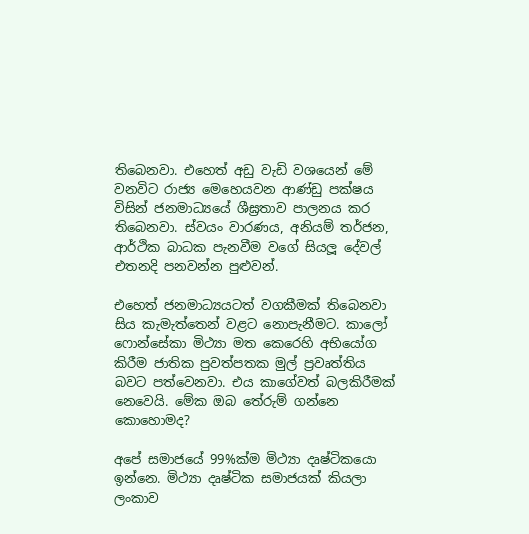තිබෙනවා. එහෙත් අඩු වැඩි වශයෙන් මේ වනවිට රාජ්‍ය මෙහෙයවන ආණ්ඩු පක්ෂය විසින් ජනමාධ්‍යයේ ශීඝ්‍රතාව පාලනය කර තිබෙනවා. ස්වයං වාරණය, අනියම් තර්ජන, ආර්ථික බාධක පැනවීම වගේ සියලූ දේවල් එතනදි පනවන්න පුළුවන්.

එහෙත් ජනමාධ්‍යයටත් වගකීමක් තිබෙනවා සිය කැමැත්තෙන් වළට නොපැනීමට. කාලෝ ෆොන්සේකා මිථ්‍යා මත කෙරෙහි අභියෝග කිරීම ජාතික පුවත්පතක මුල් ප්‍රවෘත්තිය බවට පත්වෙනවා. එය කාගේවත් බලකිරීමක් නෙවෙයි. මේක ඔබ තේරුම් ගන්නෙ කොහොමද?

අපේ සමාජයේ 99%ක්ම මිථ්‍යා දෘෂ්ටිකයො ඉන්නෙ. මිථ්‍යා දෘෂ්ටික සමාජයක් කියලා ලංකාව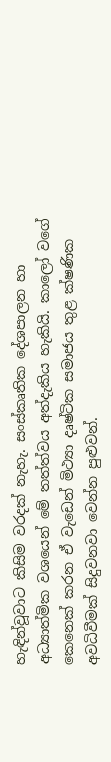හැඳින්වූවාට කිසිම වරදක් නැහැ. සංස්කෘතික දේශපාලන හා අධ්‍යාත්මික වශයෙන් මේ තත්ත්වය අත්දැකිය හැකියි. කාලෝ වගේ කෙනෙක් කරන ඒ වැඩෙන් මිථ්‍යා දෘෂ්ටික සමාජය තුළ ක්ෂණික අවධිවීමක් සිදුවනවා වෙන්න පුළුවන්.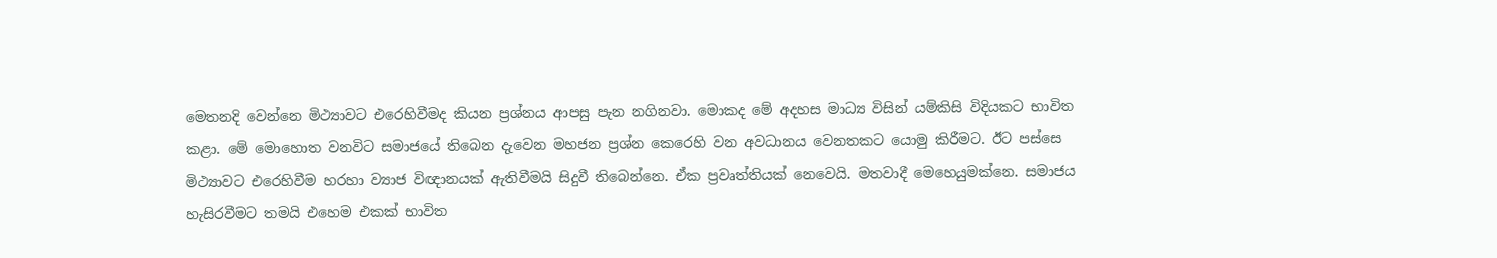මෙතනදි වෙන්නෙ මිථ්‍යාවට එරෙහිවීමද කියන ප්‍රශ්නය ආපසු පැන නගිනවා. මොකද මේ අදහස මාධ්‍ය විසින් යම්කිසි විදියකට භාවිත කළා. මේ මොහොත වනවිට සමාජයේ තිබෙන දැවෙන මහජන ප්‍රශ්න කෙරෙහි වන අවධානය වෙනතකට යොමු කිරීමට. ඊට පස්සෙ මිථ්‍යාවට එරෙහිවීම හරහා ව්‍යාජ විඥානයක් ඇතිවීමයි සිදුවී තිබෙන්නෙ. ඒක ප්‍රවෘත්තියක් නෙවෙයි. මතවාදී මෙහෙයුමක්නෙ. සමාජය හැසිරවීමට තමයි එහෙම එකක් භාවිත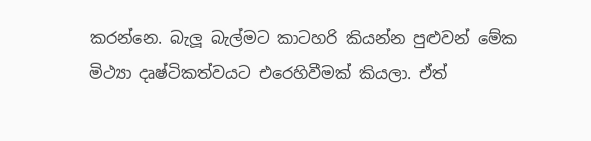කරන්නෙ. බැලූ බැල්මට කාටහරි කියන්න පුළුවන් මේක මිථ්‍යා දෘෂ්ටිකත්වයට එරෙහිවීමක් කියලා. ඒත්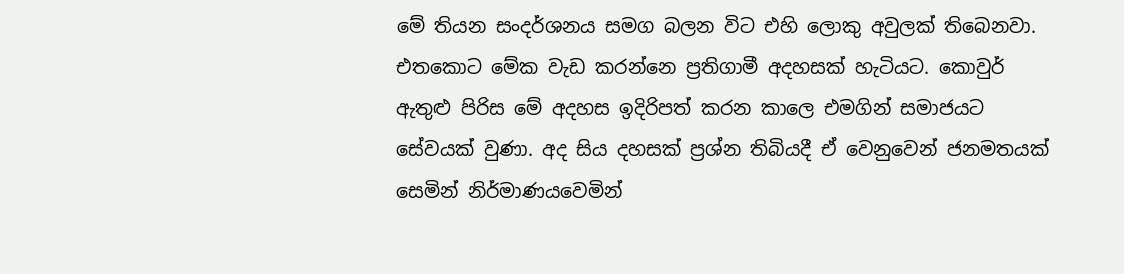මේ තියන සංදර්ශනය සමග බලන විට එහි ලොකු අවුලක් තිබෙනවා. එතකොට මේක වැඩ කරන්නෙ ප්‍රතිගාමී අදහසක් හැටියට. කොවුර් ඇතුළු පිරිස මේ අදහස ඉදිරිපත් කරන කාලෙ එමගින් සමාජයට සේවයක් වුණා. අද සිය දහසක් ප්‍රශ්න තිබියදී ඒ වෙනුවෙන් ජනමතයක් සෙමින් නිර්මාණයවෙමින්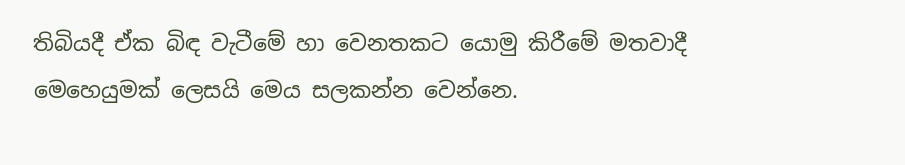තිබියදී ඒක බිඳ වැටීමේ හා වෙනතකට යොමු කිරීමේ මතවාදී මෙහෙයුමක් ලෙසයි මෙය සලකන්න වෙන්නෙ.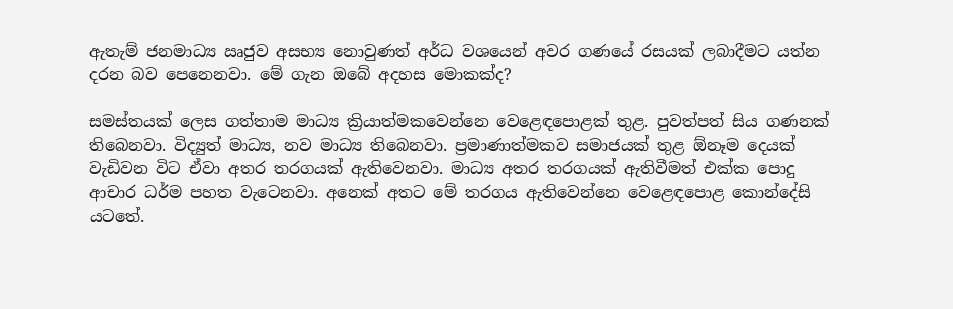ඇතැම් ජනමාධ්‍ය ඍජුව අසභ්‍ය නොවුණත් අර්ධ වශයෙන් අවර ගණයේ රසයක් ලබාදීමට යත්න දරන බව පෙනෙනවා. මේ ගැන ඔබේ අදහස මොකක්ද?

සමස්තයක් ලෙස ගත්තාම මාධ්‍ය ක්‍රියාත්මකවෙන්නෙ වෙළෙඳපොළක් තුළ. පුවත්පත් සිය ගණනක් තිබෙනවා. විද්‍යුත් මාධ්‍ය, නව මාධ්‍ය තිබෙනවා. ප්‍රමාණාත්මකව සමාජයක් තුළ ඕනෑම දෙයක් වැඩිවන විට ඒවා අතර තරගයක් ඇතිවෙනවා. මාධ්‍ය අතර තරගයක් ඇතිවීමත් එක්ක පොදු ආචාර ධර්ම පහත වැටෙනවා. අනෙක් අතට මේ තරගය ඇතිවෙන්නෙ වෙළෙඳපොළ කොන්දේසි යටතේ.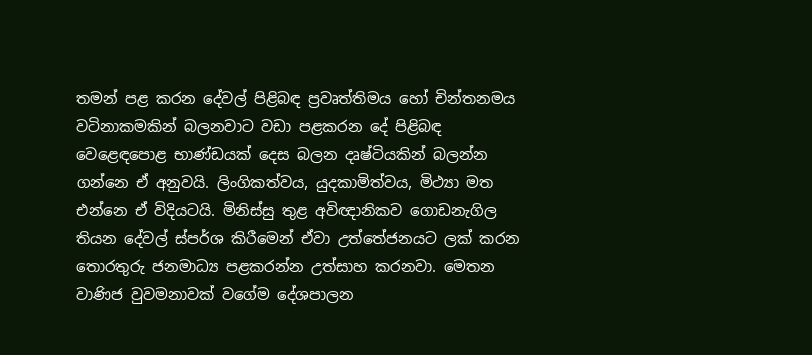තමන් පළ කරන දේවල් පිළිබඳ ප්‍රවෘත්තිමය හෝ චින්තනමය වටිනාකමකින් බලනවාට වඩා පළකරන දේ පිළිබඳ වෙළෙඳපොළ භාණ්ඩයක් දෙස බලන දෘෂ්ටියකින් බලන්න ගන්නෙ ඒ අනුවයි. ලිංගිකත්වය, යුදකාමිත්වය, මිථ්‍යා මත එන්නෙ ඒ විදියටයි. මිනිස්සු තුළ අවිඥානිකව ගොඩනැගිල තියන දේවල් ස්පර්ශ කිරීමෙන් ඒවා උත්තේජනයට ලක් කරන තොරතුරු ජනමාධ්‍ය පළකරන්න උත්සාහ කරනවා. මෙතන වාණිජ වුවමනාවක් වගේම දේශපාලන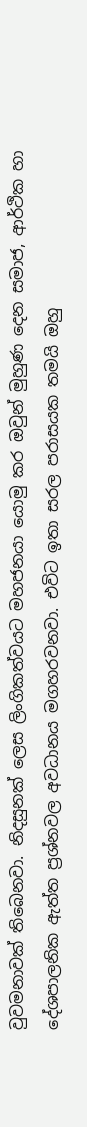වුවමනාවක් තිබෙනවා. නිදසුනක් ලෙස ලිංගිකත්වයට මහජනයා යොමු කර ඔවුන් මුහුණ දෙන සමාජ, ආර්ථික හා දේශපාලනික ඇත්ත ප්‍රශ්නවල අවධානය මගහරවනවා. එවිට ඉතා සරල පරාසයක තමයි ඔහු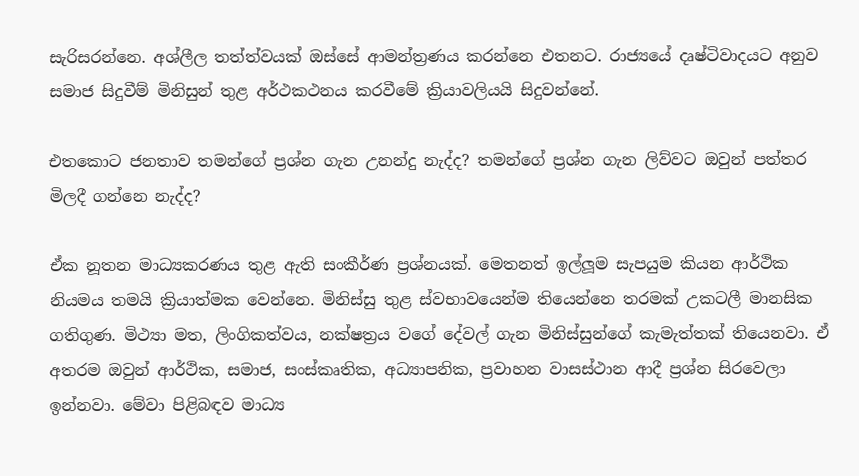සැරිසරන්නෙ. අශ්ලීල තත්ත්වයක් ඔස්සේ ආමන්ත්‍රණය කරන්නෙ එතනට. රාජ්‍යයේ දෘෂ්ටිවාදයට අනුව සමාජ සිදුවීම් මිනිසුන් තුළ අර්ථකථනය කරවීමේ ක්‍රියාවලියයි සිදුවන්නේ.

එතකොට ජනතාව තමන්ගේ ප්‍රශ්න ගැන උනන්දු නැද්ද? තමන්ගේ ප්‍රශ්න ගැන ලිව්වට ඔවුන් පත්තර මිලදී ගන්නෙ නැද්ද?

ඒක නූතන මාධ්‍යකරණය තුළ ඇති සංකීර්ණ ප්‍රශ්නයක්. මෙතනත් ඉල්ලූම සැපයුම කියන ආර්ථික නියමය තමයි ක්‍රියාත්මක වෙන්නෙ. මිනිස්සු තුළ ස්වභාවයෙන්ම තියෙන්නෙ තරමක් උකටලී මානසික ගතිගුණ. මිථ්‍යා මත, ලිංගිකත්වය, නක්ෂත්‍රය වගේ දේවල් ගැන මිනිස්සුන්ගේ කැමැත්තක් තියෙනවා. ඒ අතරම ඔවුන් ආර්ථික, සමාජ, සංස්කෘතික, අධ්‍යාපනික, ප්‍රවාහන වාසස්ථාන ආදී ප්‍රශ්න සිරවෙලා ඉන්නවා. මේවා පිළිබඳව මාධ්‍ය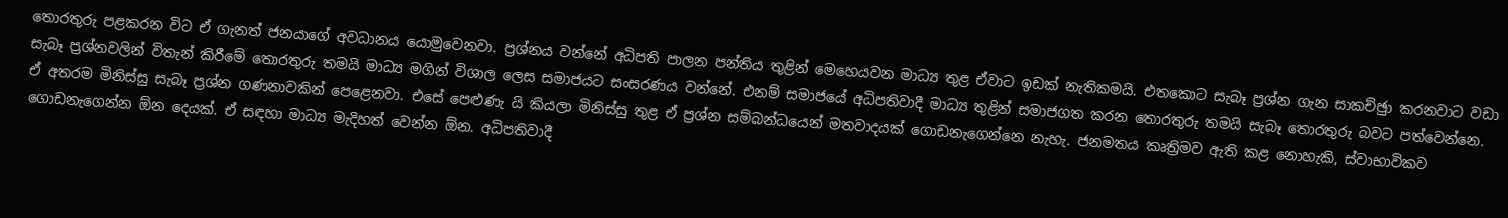තොරතුරු පළකරන විට ඒ ගැනත් ජනයාගේ අවධානය යොමුවෙනවා. ප්‍රශ්නය වන්නේ අධිපති පාලන පන්තිය තුළින් මෙහෙයවන මාධ්‍ය තුළ ඒවාට ඉඩක් නැතිකමයි. එතකොට සැබෑ ප්‍රශ්න ගැන සාකච්ඡුා කරනවාට වඩා සැබෑ ප්‍රශ්නවලින් විතැන් කිරීමේ තොරතුරු තමයි මාධ්‍ය මගින් විශාල ලෙස සමාජයට සංසරණය වන්නේ. එනම් සමාජයේ අධිපතිවාදී මාධ්‍ය තුළින් සමාජගත කරන තොරතුරු තමයි සැබෑ තොරතුරු බවට පත්වෙන්නෙ. ඒ අතරම මිනිස්සු සැබෑ ප්‍රශ්න ගණනාවකින් පෙළෙනවා. එසේ පෙළුණැ යි කියලා මිනිස්සු තුළ ඒ ප්‍රශ්න සම්බන්ධයෙන් මතවාදයක් ගොඩනැගෙන්නෙ නැහැ. ජනමතය කෘත්‍රිමව ඇති කළ නොහැකි, ස්වාභාවිකව ගොඩනැගෙන්න ඕන දෙයක්. ඒ සඳහා මාධ්‍ය මැදිහත් වෙන්න ඕන. අධිපතිවාදී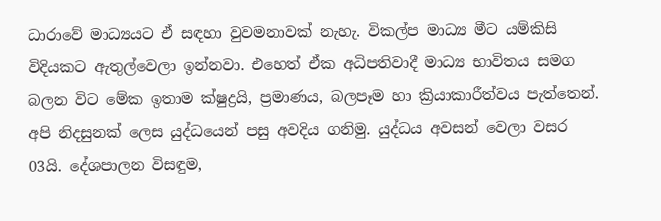ධාරාවේ මාධ්‍යයට ඒ සඳහා වුවමනාවක් නැහැ. විකල්ප මාධ්‍ය මීට යම්කිසි විදියකට ඇතුල්වෙලා ඉන්නවා. එහෙත් ඒක අධිපතිවාදී මාධ්‍ය භාවිතය සමග බලන විට මේක ඉතාම ක්ෂුද්‍රයි, ප්‍රමාණය, බලපෑම හා ක්‍රියාකාරීත්වය පැත්තෙන්. අපි නිදසුනක් ලෙස යුද්ධයෙන් පසු අවදිය ගනිමු. යුද්ධය අවසන් වෙලා වසර 03යි. දේශපාලන විසඳුම,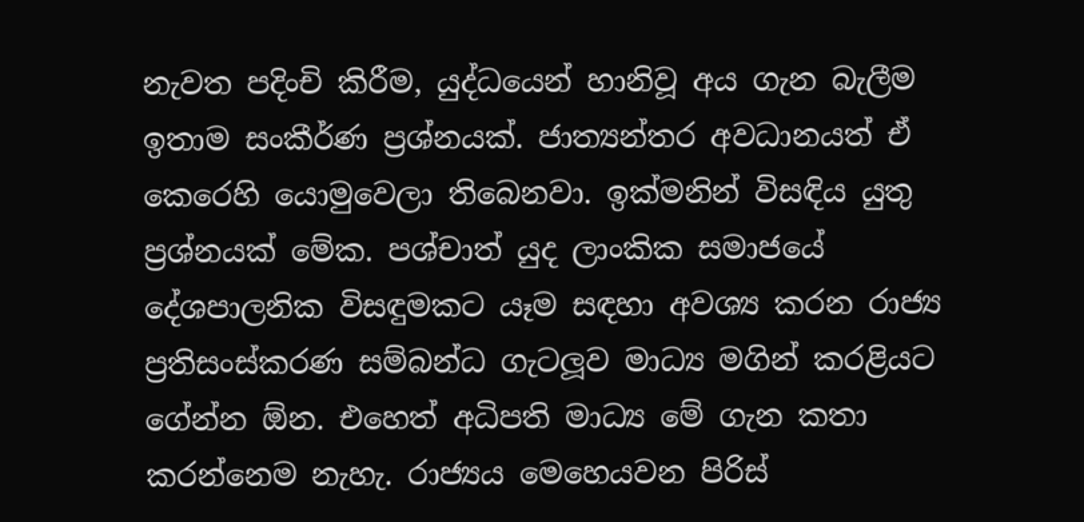නැවත පදිංචි කිරීම, යුද්ධයෙන් හානිවූ අය ගැන බැලීම ඉතාම සංකීර්ණ ප්‍රශ්නයක්. ජාත්‍යන්තර අවධානයත් ඒ කෙරෙහි යොමුවෙලා තිබෙනවා. ඉක්මනින් විසඳිය යුතු ප්‍රශ්නයක් මේක. පශ්චාත් යුද ලාංකික සමාජයේ දේශපාලනික විසඳුමකට යෑම සඳහා අවශ්‍ය කරන රාජ්‍ය ප්‍රතිසංස්කරණ සම්බන්ධ ගැටලූව මාධ්‍ය මගින් කරළියට ගේන්න ඕන. එහෙත් අධිපති මාධ්‍ය මේ ගැන කතා කරන්නෙම නැහැ. රාජ්‍යය මෙහෙයවන පිරිස්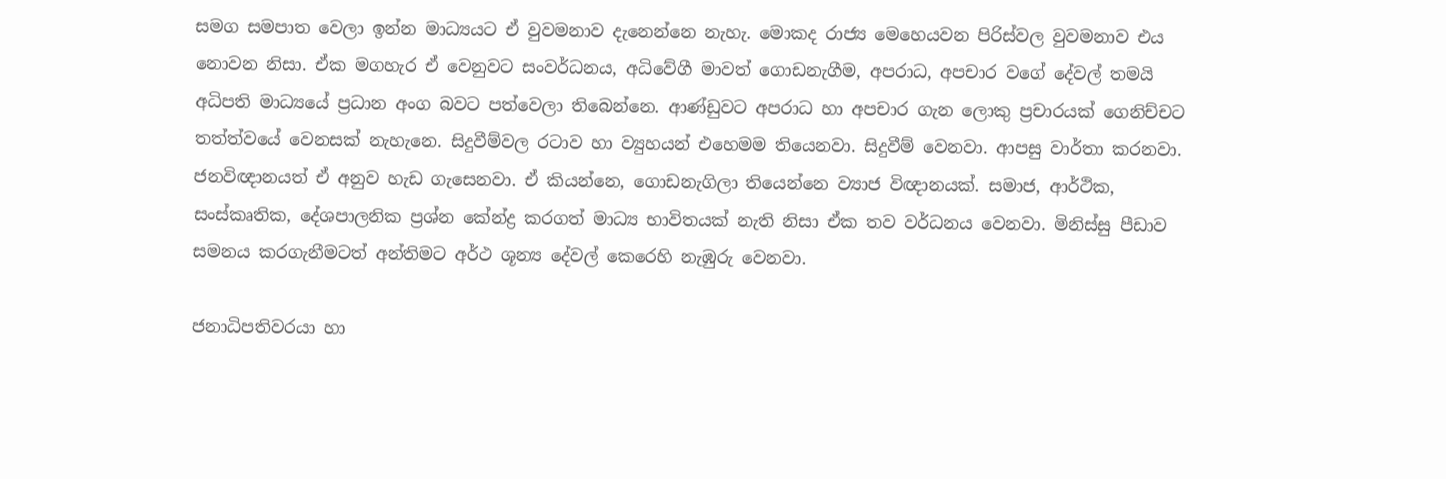සමග සමපාත වෙලා ඉන්න මාධ්‍යයට ඒ වුවමනාව දැනෙන්නෙ නැහැ. මොකද රාජ්‍ය මෙහෙයවන පිරිස්වල වුවමනාව එය නොවන නිසා. ඒක මගහැර ඒ වෙනුවට සංවර්ධනය, අධිවේගී මාවත් ගොඩනැගීම, අපරාධ, අපචාර වගේ දේවල් තමයි අධිපති මාධ්‍යයේ ප්‍රධාන අංග බවට පත්වෙලා තිබෙන්නෙ. ආණ්ඩුවට අපරාධ හා අපචාර ගැන ලොකු ප්‍රචාරයක් ගෙනිච්චට තත්ත්වයේ වෙනසක් නැහැනෙ. සිදුවීම්වල රටාව හා ව්‍යුහයන් එහෙමම තියෙනවා. සිදුවීම් වෙනවා. ආපසු වාර්තා කරනවා. ජනවිඥානයත් ඒ අනුව හැඩ ගැසෙනවා. ඒ කියන්නෙ, ගොඩනැගිලා තියෙන්නෙ ව්‍යාජ විඥානයක්. සමාජ, ආර්ථික, සංස්කෘතික, දේශපාලනික ප්‍රශ්න කේන්ද්‍ර කරගත් මාධ්‍ය භාවිතයක් නැති නිසා ඒක තව වර්ධනය වෙනවා. මිනිස්සු පීඩාව සමනය කරගැනීමටත් අන්තිමට අර්ථ ශූන්‍ය දේවල් කෙරෙහි නැඹුරු වෙනවා.

ජනාධිපතිවරයා හා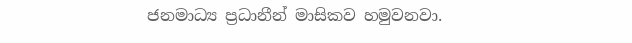ජනමාධ්‍ය ප්‍රධානීන් මාසිකව හමුවනවා.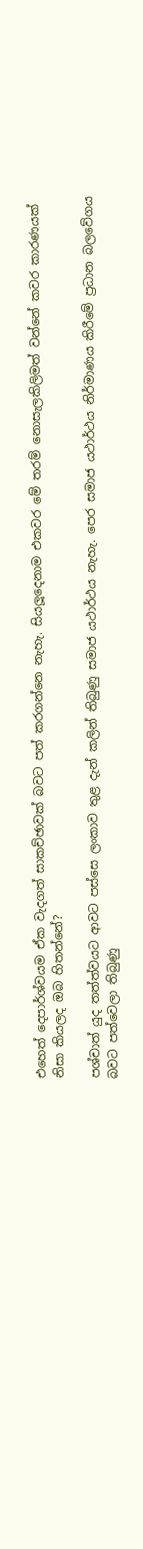එහෙත් දෙපාර්ශ්වයම ඒක වැදගත් සාකච්ඡාවක් බවට පත් කරගන්නෙ නැහැ. සියලූදෙනාම එකවර මේ තරම් නොසැලකිලිමත් වන්නේ කවර කාරණයක් නිසා කියලද ඔබ හිතන්නේ?

පශ්චාත් යුද තත්ත්වයට ආවට පස්සෙ ලංකාව තුළ දැන් කලින් තිබුණු සමාජ යථාර්ථය නැහැ. පෙර සමාජ යථාර්ථය නිර්මාණය කිරීමේ ප්‍රධාන බලවේගය බවට පත්වෙලා තිබුණු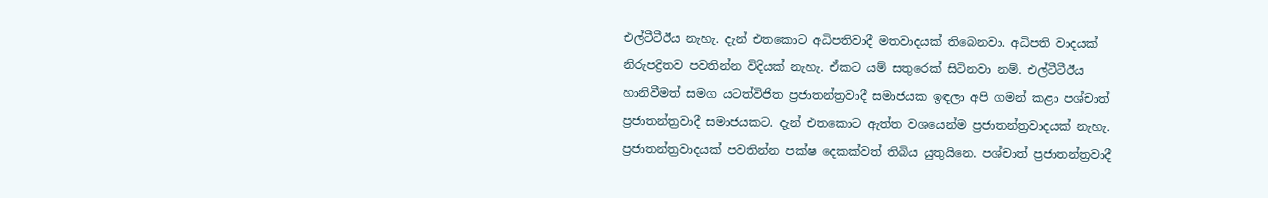එල්ටීටීඊය නැහැ. දැන් එතකොට අධිපතිවාදී මතවාදයක් තිබෙනවා. අධිපති වාදයක් නිරුපද්‍රිතව පවතින්න විදියක් නැහැ. ඒකට යම් සතුරෙක් සිටිනවා නම්. එල්ටීටීඊය හානිවීමත් සමග යටත්විජිත ප්‍රජාතන්ත්‍රවාදී සමාජයක ඉඳලා අපි ගමන් කළා පශ්චාත් ප්‍රජාතන්ත්‍රවාදී සමාජයකට. දැන් එතකොට ඇත්ත වශයෙන්ම ප්‍රජාතන්ත්‍රවාදයක් නැහැ. ප්‍රජාතන්ත්‍රවාදයක් පවතින්න පක්ෂ දෙකක්වත් තිබිය යුතුයිනෙ. පශ්චාත් ප්‍රජාතන්ත්‍රවාදී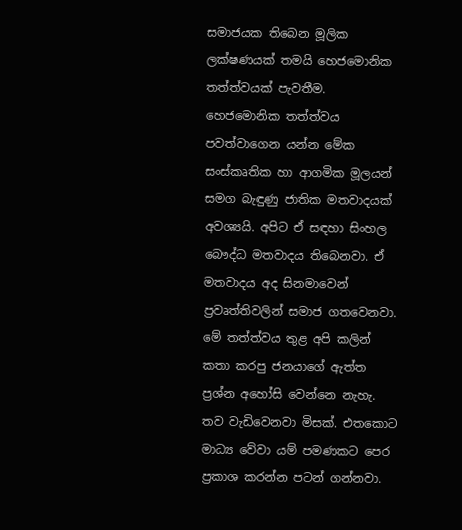සමාජයක තිබෙන මූලික ලක්ෂණයක් තමයි හෙජමොනික තත්ත්වයක් පැවතීම. හෙජමොනික තත්ත්වය පවත්වාගෙන යන්න මේක සංස්කෘතික හා ආගමික මූලයන් සමග බැඳුණු ජාතික මතවාදයක් අවශ්‍යයි. අපිට ඒ සඳහා සිංහල බෞද්ධ මතවාදය තිබෙනවා. ඒ මතවාදය අද සිනමාවෙන් ප්‍රවෘත්තිවලින් සමාජ ගතවෙනවා. මේ තත්ත්වය තුළ අපි කලින් කතා කරපු ජනයාගේ ඇත්ත ප්‍රශ්න අහෝසි වෙන්නෙ නැහැ. තව වැඩිවෙනවා මිසක්. එතකොට මාධ්‍ය වේවා යම් පමණකට පෙර ප්‍රකාශ කරන්න පටන් ගන්නවා.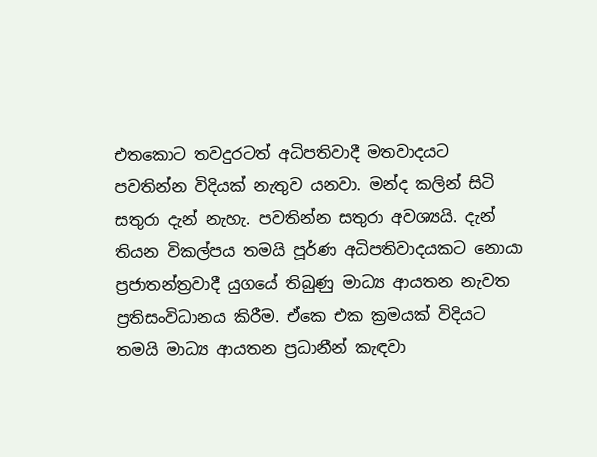එතකොට තවදුරටත් අධිපතිවාදී මතවාදයට පවතින්න විදියක් නැතුව යනවා. මන්ද කලින් සිටි සතුරා දැන් නැහැ. පවතින්න සතුරා අවශ්‍යයි. දැන් තියන විකල්පය තමයි පූර්ණ අධිපතිවාදයකට නොයා ප්‍රජාතන්ත්‍රවාදී යුගයේ තිබුණු මාධ්‍ය ආයතන නැවත ප්‍රතිසංවිධානය කිරීම. ඒකෙ එක ක්‍රමයක් විදියට තමයි මාධ්‍ය ආයතන ප්‍රධානීන් කැඳවා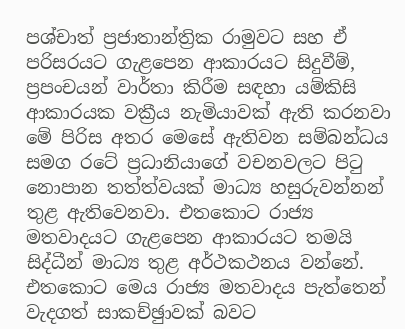පශ්චාත් ප්‍රජාතාන්ත්‍රික රාමුවට සහ ඒ පරිසරයට ගැළපෙන ආකාරයට සිදුවීම්, ප්‍රපංචයන් වාර්තා කිරීම සඳහා යම්කිසි ආකාරයක වක්‍රීය නැමියාවක් ඇති කරනවා මේ පිරිස අතර මෙසේ ඇතිවන සම්බන්ධය සමග රටේ ප්‍රධානියාගේ වචනවලට පිටු නොපාන තත්ත්වයක් මාධ්‍ය හසුරුවන්නන් තුළ ඇතිවෙනවා. එතකොට රාජ්‍ය මතවාදයට ගැළපෙන ආකාරයට තමයි සිද්ධීන් මාධ්‍ය තුළ අර්ථකථනය වන්නේ. එතකොට මෙය රාජ්‍ය මතවාදය පැත්තෙන් වැදගත් සාකච්ඡුාවක් බවට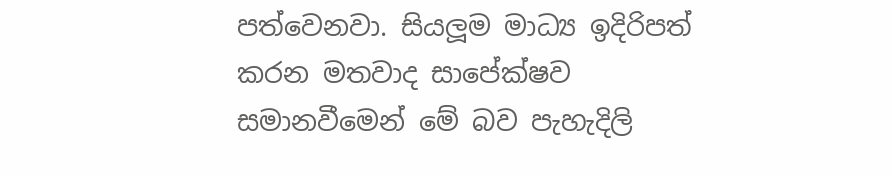පත්වෙනවා. සියලූම මාධ්‍ය ඉදිරිපත් කරන මතවාද සාපේක්ෂව සමානවීමෙන් මේ බව පැහැදිලි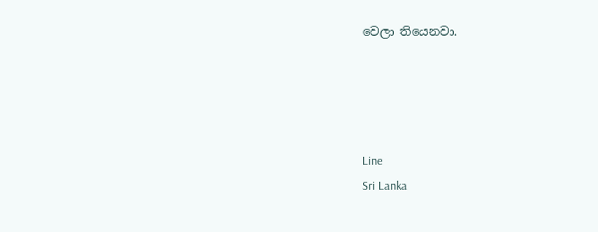වෙලා තියෙනවා.




Line
Sri Lanka